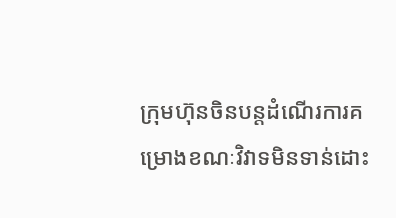ក្រុមហ៊ុនចិនបន្តដំណើរការគម្រោងខណៈវិវាទមិនទាន់ដោះ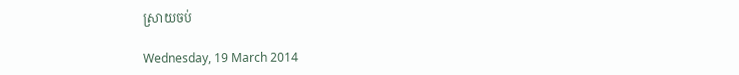ស្រាយចប់

Wednesday, 19 March 2014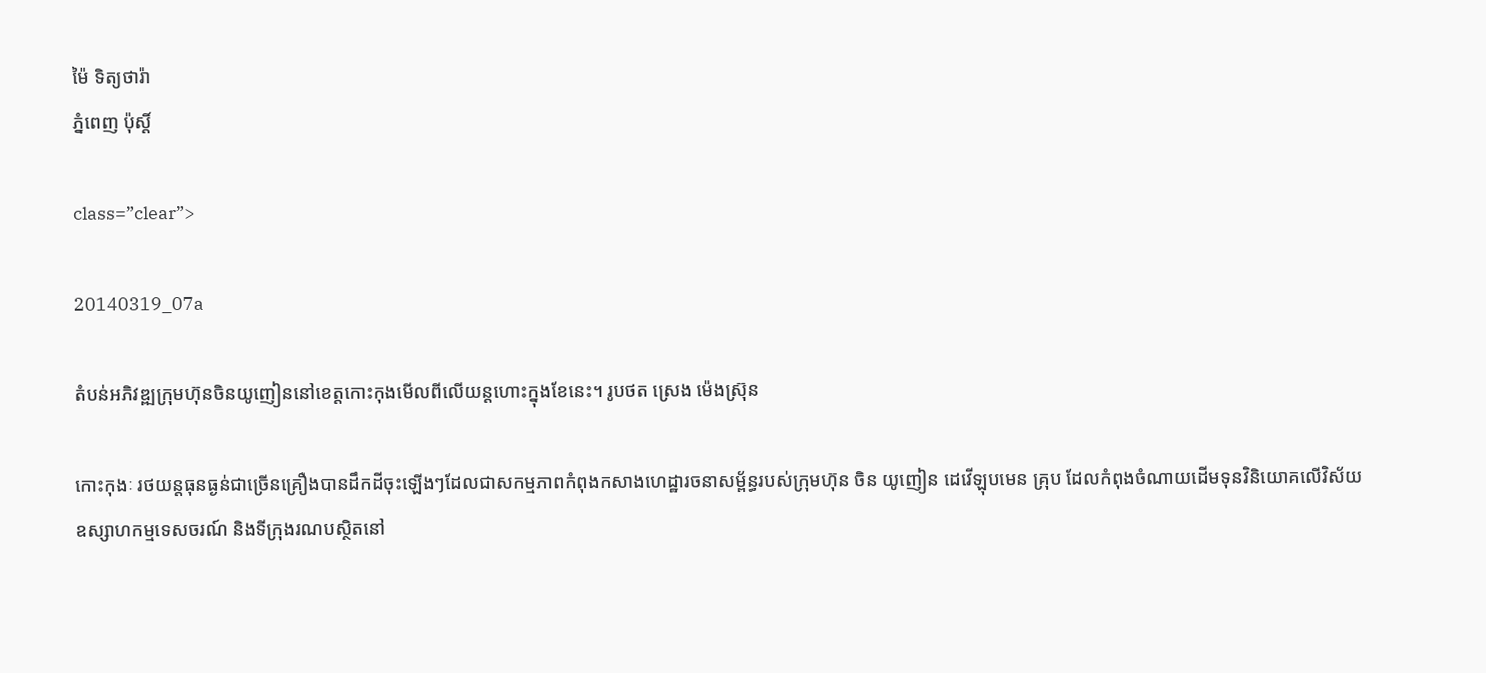ម៉ៃ ទិត្យថារ៉ា
ភ្នំពេញ ប៉ុស្តិ៍

class=”clear”>

20140319_07a

តំបន់អភិវឌ្ឍក្រុមហ៊ុនចិនយូញៀននៅខេត្តកោះកុងមើលពីលើយន្តហោះក្នុងខែនេះ។ រូបថត ស្រេង ម៉េងស្រ៊ុន

កោះកុងៈ រថយន្តធុនធ្ងន់ជាច្រើនគ្រឿងបានដឹកដីចុះឡើងៗដែលជាសកម្មភាពកំពុងកសាងហេដ្ឋារចនាសម័្ពន្ធរបស់ក្រុមហ៊ុន ចិន យូញៀន ដេវើឡុបមេន គ្រុប ដែលកំពុងចំណាយដើមទុនវិនិយោគលើវិស័យឧស្សាហកម្មទេសចរណ៍ និងទីក្រុងរណបស្ថិតនៅ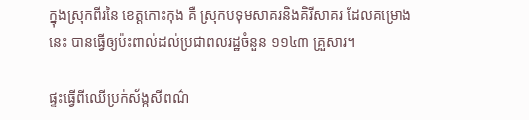ក្នុងស្រុកពីរនៃ ខេត្តកោះកុង គឺ ស្រុកបទុមសាគរនិងគិរីសាគរ ដែលគម្រោងនេះ បានធ្វើឲ្យប៉ះពាល់ដល់ប្រជាពលរដ្ឋចំនួន ១១៤៣ គ្រួសារ។

ផ្ទះធ្វើពីឈើប្រក់ស័ង្កសីពណ៌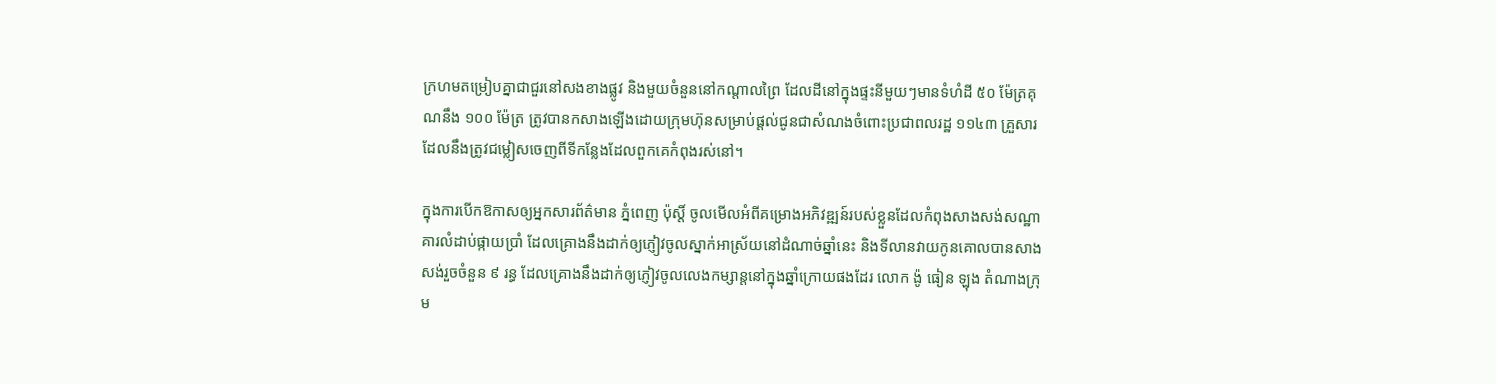ក្រហមតម្រៀបគ្នាជាជួរនៅសងខាងផ្លូវ និងមួយចំនួននៅកណ្តាលព្រៃ ដែលដីនៅក្នុងផ្ទះនីមួយៗមានទំហំដី ៥០ ម៉ែត្រគុណនឹង ១០០ ម៉ែត្រ ត្រូវបានកសាងឡើងដោយក្រុមហ៊ុនសម្រាប់ផ្តល់ជូនជាសំណងចំពោះប្រជាពលរដ្ឋ ១១៤៣ គ្រួសារដែលនឹងត្រូវជម្លៀសចេញពីទីកន្លែងដែលពួកគេកំពុងរស់នៅ។

ក្នុងការបើកឱកាសឲ្យអ្នកសារព័ត៌មាន ភ្នំពេញ ប៉ុស្តិ៍ ចូលមើលអំពីគម្រោងអភិវឌ្ឍន៍របស់ខ្លួនដែលកំពុងសាងសង់សណ្ឋាគារលំដាប់ផ្កាយប្រាំ ដែលគ្រោងនឹងដាក់ឲ្យភ្ញៀវចូលស្នាក់អាស្រ័យនៅដំណាច់ឆ្នាំនេះ និងទីលានវាយកូនគោលបានសាងសង់រួចចំនួន ៩ រន្ធ ដែលគ្រោងនឹងដាក់ឲ្យភ្ញៀវចូលលេងកម្សាន្តនៅក្នុងឆ្នាំក្រោយផងដែរ លោក ង៉ូ ធៀន ឡុង តំណាងក្រុម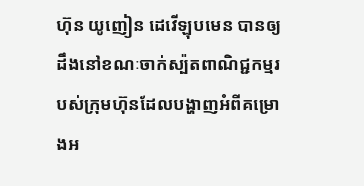ហ៊ុន យូញៀន ដេវើឡុបមេន បានឲ្យដឹងនៅខណៈចាក់ស្ប៉តពាណិជ្ជកម្មរបស់ក្រុមហ៊ុនដែលបង្ហាញអំពីគម្រោងអ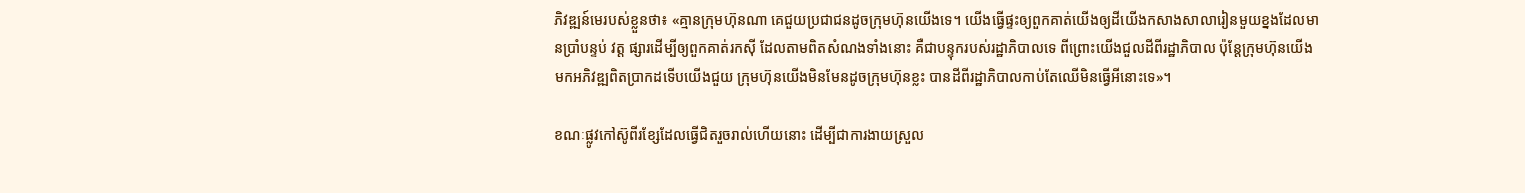ភិវឌ្ឍន៍មេរបស់ខ្លួនថា៖ «គ្មានក្រុមហ៊ុនណា គេជួយប្រជាជនដូចក្រុមហ៊ុនយើងទេ។ យើងធ្វើផ្ទះឲ្យពួកគាត់យើងឲ្យដីយើងកសាងសាលារៀនមួយខ្នងដែលមានប្រាំបន្ទប់ វត្ត ផ្សារដើម្បីឲ្យពួកគាត់រកស៊ី ដែលតាមពិតសំណងទាំងនោះ គឺជាបន្ទុករបស់រដ្ឋាភិបាលទេ ពីព្រោះយើងជួលដីពីរដ្ឋាភិបាល ប៉ុន្តែក្រុមហ៊ុនយើងមកអភិវឌ្ឍពិតប្រាកដទើបយើងជួយ ក្រុមហ៊ុនយើងមិនមែនដូចក្រុមហ៊ុនខ្លះ បានដីពីរដ្ឋាភិបាលកាប់តែឈើមិនធ្វើអីនោះទេ»។

ខណៈផ្លូវកៅស៊ូពីរខ្សែដែលធ្វើជិតរួចរាល់ហើយនោះ ដើម្បីជាការងាយស្រួល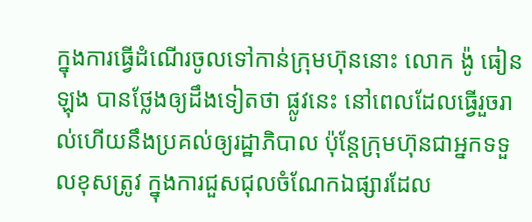ក្នុងការធ្វើដំណើរចូលទៅកាន់ក្រុមហ៊ុននោះ លោក ង៉ូ ធៀនឡុង បានថ្លែងឲ្យដឹងទៀតថា ផ្លូវនេះ នៅពេលដែលធ្វើរួចរាល់ហើយនឹងប្រគល់ឲ្យរដ្ឋាភិបាល ប៉ុន្តែក្រុមហ៊ុនជាអ្នកទទួលខុសត្រូវ ក្នុងការជួសជុលចំណែកឯផ្សារដែល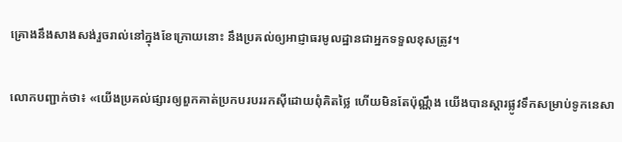គ្រោងនឹងសាងសង់រួចរាល់នៅក្នុងខែក្រោយនោះ នឹងប្រគល់ឲ្យអាជ្ញាធរមូលដ្ឋានជាអ្នកទទួលខុសត្រូវ។

លោកបញ្ជាក់ថា៖ «យើងប្រគល់ផ្សារឲ្យពួកគាត់ប្រកបរបររកស៊ីដោយពុំគិតថ្លៃ ហើយមិនតែប៉ុណ្ណឹង យើងបានស្តារផ្លូវទឹកសម្រាប់ទូកនេសា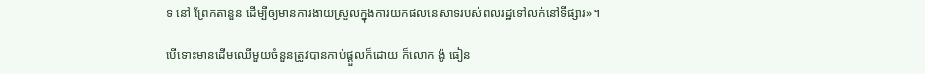ទ នៅ ព្រែកតានួន ដើម្បីឲ្យមានការងាយស្រួលក្នុងការយកផលនេសាទរបស់ពលរដ្ឋទៅលក់នៅទីផ្សារ»។

បើទោះមានដើមឈើមួយចំនួនត្រូវបានកាប់ផ្តួលក៏ដោយ ក៏លោក ង៉ូ ធៀន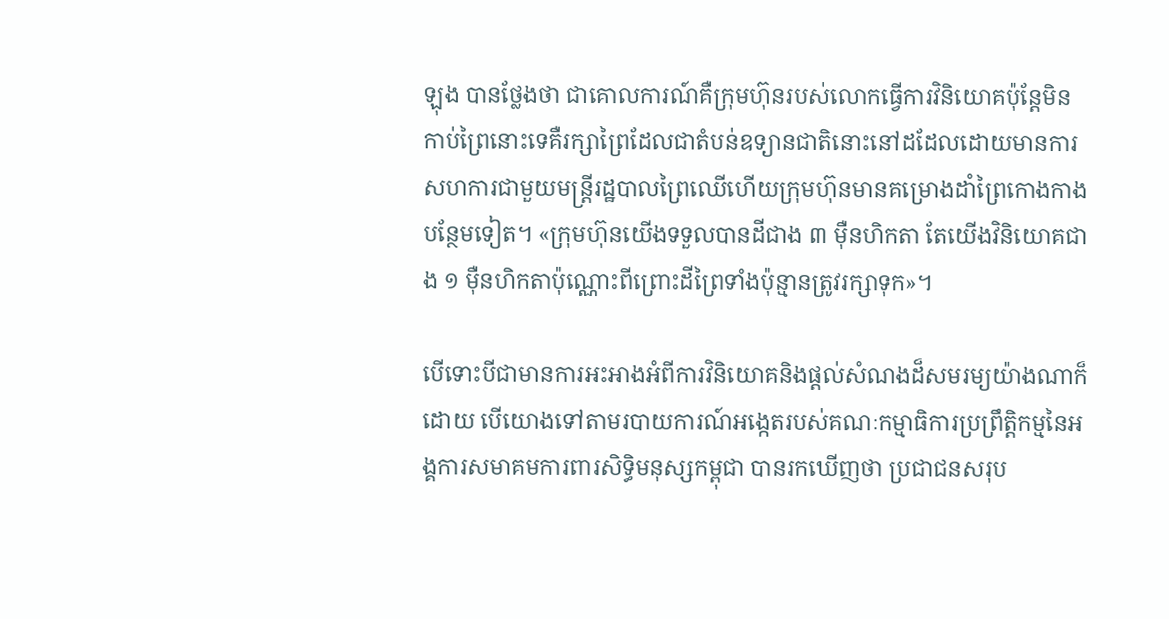ឡុង បានថ្លែងថា ជាគោលការណ៍គឺក្រុមហ៊ុនរបស់លោកធ្វើការវិនិយោគប៉ុន្តែមិនកាប់ព្រៃនោះទេគឺរក្សាព្រៃដែលជាតំបន់ឧទ្យានជាតិនោះនៅដដែលដោយមានការសហការជាមួយមន្ត្រីរដ្ឋបាលព្រៃឈើហើយក្រុមហ៊ុនមានគម្រោងដាំព្រៃកោងកាងបន្ថែមទៀត។ «ក្រុមហ៊ុនយើងទទួលបានដីជាង ៣ ម៉ឺនហិកតា តែយើងវិនិយោគជាង ១ ម៉ឺនហិកតាប៉ុណ្ណោះពីព្រោះដីព្រៃទាំងប៉ុន្មានត្រូវរក្សាទុក»។

បើទោះបីជាមានការអះអាងអំពីការវិនិយោគនិងផ្តល់សំណងដ៏សមរម្យយ៉ាងណាក៏ដោយ បើយោងទៅតាមរបាយការណ៍អង្កេតរបស់គណៈកម្មាធិការប្រព្រឹត្តិកម្មនៃអង្គការសមាគមការពារសិទ្ធិមនុស្សកម្ពុជា បានរកឃើញថា ប្រជាជនសរុប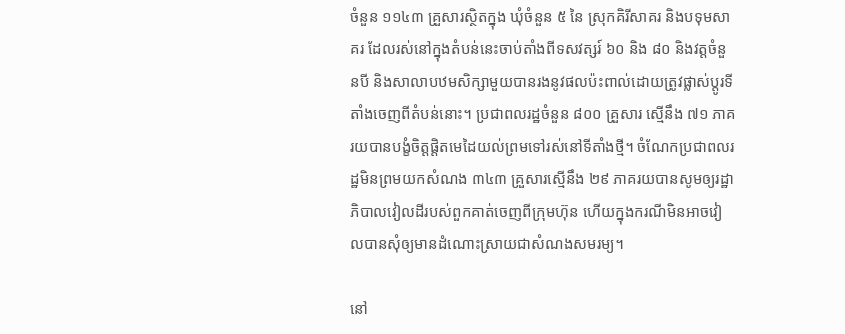ចំនួន ១១៤៣ គ្រួសារស្ថិតក្នុង ឃុំចំនួន ៥ នៃ ស្រុកគិរីសាគរ និងបទុមសាគរ ដែលរស់នៅក្នុងតំបន់នេះចាប់តាំងពីទសវត្សរ៍ ៦០ និង ៨០ និងវត្តចំនួនបី និងសាលាបឋមសិក្សាមួយបានរងនូវផលប៉ះពាល់ដោយត្រូវផ្លាស់ប្តូរទីតាំងចេញពីតំបន់នោះ។ ប្រជាពលរដ្ឋចំនួន ៨០០ គ្រួសារ ស្មើនឹង ៧១ ភាគរយបានបង្ខំចិត្តផ្តិតមេដៃយល់ព្រមទៅរស់នៅទីតាំងថ្មី។ ចំណែកប្រជាពលរដ្ឋមិនព្រមយកសំណង ៣៤៣ គ្រួសារស្មើនឹង ២៩ ភាគរយបានសូមឲ្យរដ្ឋាភិបាលវៀលដីរបស់ពួកគាត់ចេញពីក្រុមហ៊ុន ហើយក្នុងករណីមិនអាចវៀលបានសុំឲ្យមានដំណោះស្រាយជាសំណងសមរម្យ។

នៅ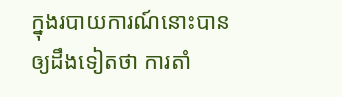ក្នុងរបាយការណ៍នោះបានឲ្យដឹងទៀតថា ការតាំ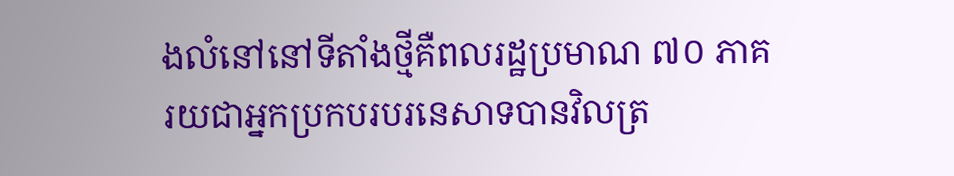ងលំនៅនៅទីតាំងថ្មីគឺពលរដ្ឋប្រមាណ ៧០ ភាគរយជាអ្នកប្រកបរបរនេសាទបានវិលត្រ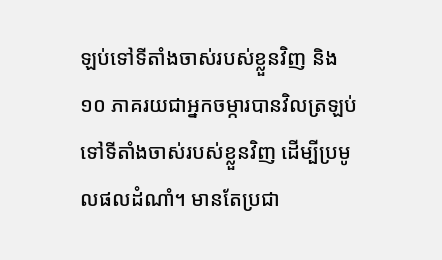ឡប់ទៅទីតាំងចាស់របស់ខ្លួនវិញ និង ១០ ភាគរយជាអ្នកចម្ការបានវិលត្រឡប់ទៅទីតាំងចាស់របស់ខ្លួនវិញ ដើម្បីប្រមូលផលដំណាំ។ មានតែប្រជា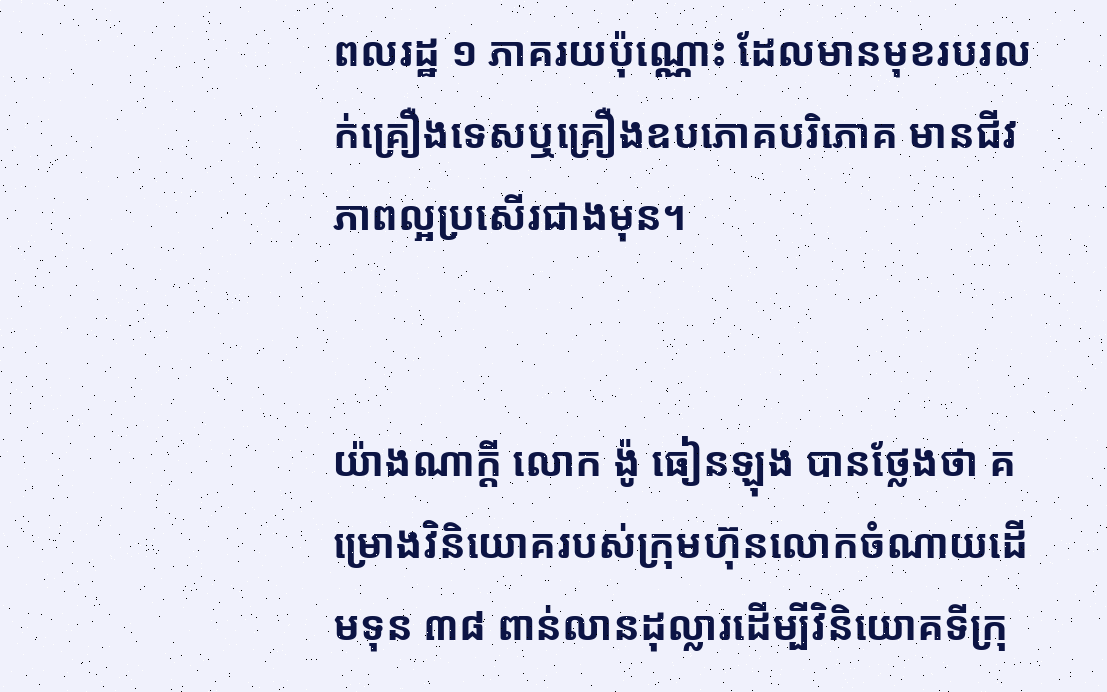ពលរដ្ឋ ១ ភាគរយប៉ុណ្ណោះ ដែលមានមុខរបរលក់គ្រឿងទេសឬគ្រឿងឧបភោគបរិភោគ មានជីវភាពល្អប្រសើរជាងមុន។


យ៉ាងណាក្តី លោក ង៉ូ ធៀនឡុង បានថ្លែងថា គម្រោងវិនិយោគរបស់ក្រុមហ៊ុនលោកចំណាយដើមទុន ៣៨ ពាន់លានដុល្លារដើម្បីវិនិយោគទីក្រុ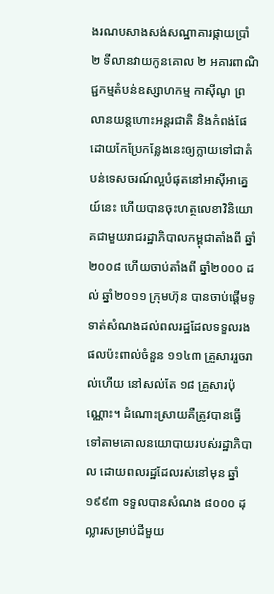ងរណបសាងសង់សណ្ឋាគារផ្កាយប្រាំ ២ ទីលានវាយកូនគោល ២ អគារពាណិជ្ជកម្មតំបន់ឧស្សាហកម្ម កាស៊ីណូ ព្រលានយន្តហោះអន្តរជាតិ និងកំពង់ផែ ដោយកែប្រែកន្លែងនេះឲ្យក្លាយទៅជាតំបន់ទេសចរណ៍ល្អបំផុតនៅអាស៊ីអាគ្នេយ៍នេះ ហើយបានចុះហត្ថលេខាវិនិយោគជាមួយរាជរដ្ឋាភិបាលកម្ពុជាតាំងពី ឆ្នាំ២០០៨ ហើយចាប់តាំងពី ឆ្នាំ២០០០ ដល់ ឆ្នាំ២០១១ ក្រុមហ៊ុន បានចាប់ផ្តើមទូទាត់សំណងដល់ពលរដ្ឋដែលទទួលរងផលប៉ះពាល់ចំនួន ១១៤៣ គ្រួសាររួចរាល់ហើយ នៅសល់តែ ១៨ គ្រួសារប៉ុណ្ណោះ។ ដំណោះស្រាយគឺត្រូវបានធ្វើទៅតាមគោលនយោបាយរបស់រដ្ឋាភិបាល ដោយពលរដ្ឋដែលរស់នៅមុន ឆ្នាំ១៩៩៣ ទទួលបានសំណង ៨០០០ ដុល្លារសម្រាប់ដីមួយ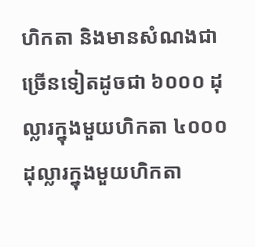ហិកតា និងមានសំណងជាច្រើនទៀតដូចជា ៦០០០ ដុល្លារក្នុងមួយហិកតា ៤០០០ ដុល្លារក្នុងមួយហិកតា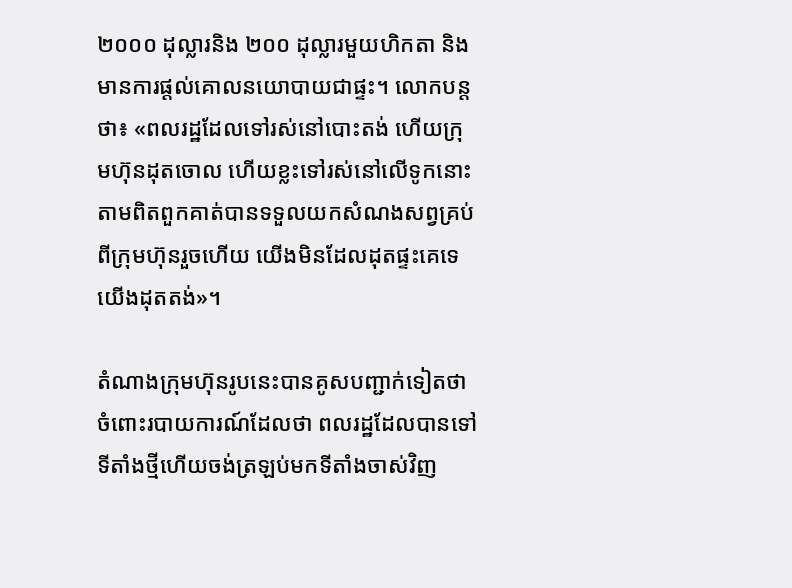២០០០ ដុល្លារនិង ២០០ ដុល្លារមួយហិកតា និងមានការផ្តល់គោលនយោបាយជាផ្ទះ។ លោកបន្តថា៖ «ពលរដ្ឋដែលទៅរស់នៅបោះតង់ ហើយក្រុមហ៊ុនដុតចោល ហើយខ្លះទៅរស់នៅលើទូកនោះ តាមពិតពួកគាត់បានទទួលយកសំណងសព្វគ្រប់ពីក្រុមហ៊ុនរួចហើយ យើងមិនដែលដុតផ្ទះគេទេ យើងដុតតង់»។

តំណាងក្រុមហ៊ុនរូបនេះបានគូសបញ្ជាក់ទៀតថា ចំពោះរបាយការណ៍ដែលថា ពលរដ្ឋដែលបានទៅទីតាំងថ្មីហើយចង់ត្រឡប់មកទីតាំងចាស់វិញ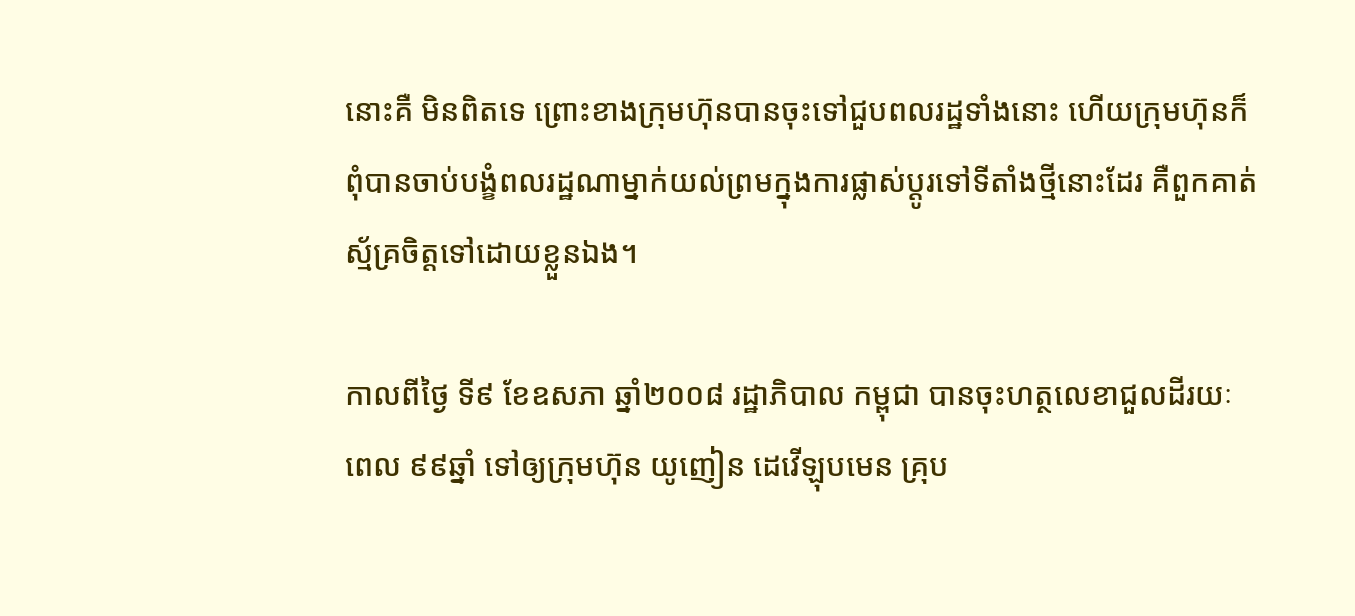នោះគឺ មិនពិតទេ ព្រោះខាងក្រុមហ៊ុនបានចុះទៅជួបពលរដ្ឋទាំងនោះ ហើយក្រុមហ៊ុនក៏ពុំបានចាប់បង្ខំពលរដ្ឋណាម្នាក់យល់ព្រមក្នុងការផ្លាស់ប្តូរទៅទីតាំងថ្មីនោះដែរ គឺពួកគាត់ស្ម័គ្រចិត្តទៅដោយខ្លួនឯង។

កាលពីថ្ងៃ ទី៩ ខែឧសភា ឆ្នាំ២០០៨ រដ្ឋាភិបាល កម្ពុជា បានចុះហត្ថលេខាជួលដីរយៈពេល ៩៩ឆ្នាំ ទៅឲ្យក្រុមហ៊ុន យូញៀន ដេវើឡុបមេន គ្រុប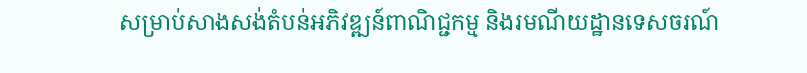សម្រាប់សាងសង់តំបន់អភិវឌ្ឍន៍ពាណិជ្ជកម្ម និងរមណីយដ្ឋានទេសចរណ៍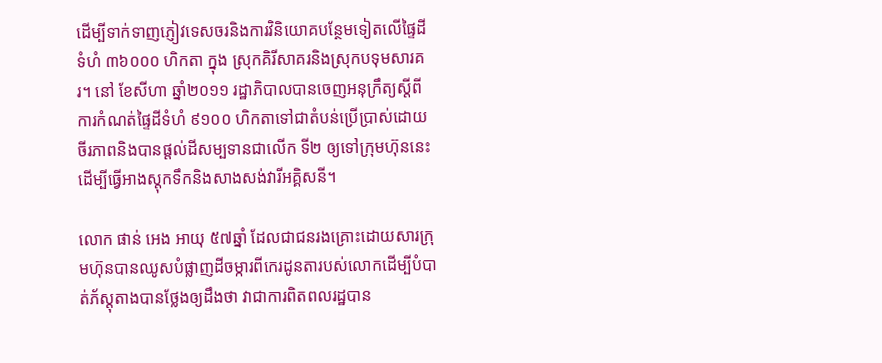ដើម្បីទាក់ទាញភ្ញៀវទេសចរនិងការវិនិយោគបន្ថែមទៀតលើផ្ទៃដីទំហំ ៣៦០០០ ហិកតា ក្នុង ស្រុកគិរីសាគរនិងស្រុកបទុមសារគរ។ នៅ ខែសីហា ឆ្នាំ២០១១ រដ្ឋាភិបាលបានចេញអនុក្រឹត្យស្តីពីការកំណត់ផ្ទៃដីទំហំ ៩១០០ ហិកតាទៅជាតំបន់ប្រើប្រាស់ដោយចីរភាពនិងបានផ្តល់ដីសម្បទានជាលើក ទី២ ឲ្យទៅក្រុមហ៊ុននេះដើម្បីធ្វើអាងស្តុកទឹកនិងសាងសង់វារីអគ្គិសនី។

លោក ផាន់ អេង អាយុ ៥៧ឆ្នាំ ដែលជាជនរងគ្រោះដោយសារក្រុមហ៊ុនបានឈូសបំផ្លាញដីចម្ការពីកេរដូនតារបស់លោកដើម្បីបំបាត់ភ័ស្តុតាងបានថ្លែងឲ្យដឹងថា វាជាការពិតពលរដ្ឋបាន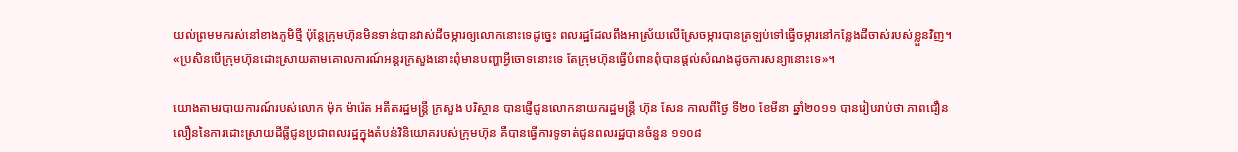យល់ព្រមមករស់នៅខាងភូមិថ្មី ប៉ុន្តែក្រុមហ៊ុនមិនទាន់បានវាស់ដីចម្ការឲ្យលោកនោះទេដូច្នេះ ពលរដ្ឋដែលពឹងអាស្រ័យលើស្រែចម្ការបានត្រឡប់ទៅធ្វើចម្ការនៅកន្លែងដីចាស់របស់ខ្លួនវិញ។ «ប្រសិនបើក្រុមហ៊ុនដោះស្រាយតាមគោលការណ៍អន្តរក្រសួងនោះពុំមានបញ្ហាអ្វីចោទនោះទេ តែក្រុមហ៊ុនធ្វើបំពានពុំបានផ្តល់សំណងដូចការសន្យានោះទេ»។

យោងតាមរបាយការណ៍របស់លោក ម៉ុក ម៉ារ៉េត អតីតរដ្ឋមន្ត្រី ក្រសួង បរិស្ថាន បានផ្ញើជូនលោកនាយករដ្ឋមន្ត្រី ហ៊ុន សែន កាលពីថ្ងៃ ទី២០ ខែមីនា ឆ្នាំ២០១១ បានរៀបរាប់ថា ភាពជឿនលឿននៃការដោះស្រាយដីធ្លីជូនប្រជាពលរដ្ឋក្នុងតំបន់វិនិយោគរបស់ក្រុមហ៊ុន គឺបានធ្វើការទូទាត់ជូនពលរដ្ឋបានចំនួន ១១០៨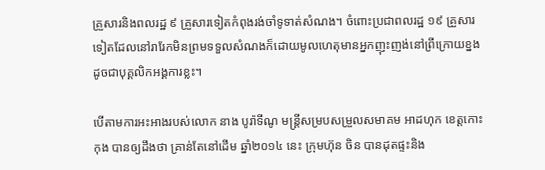គ្រួសារនិងពលរដ្ឋ ៩ គ្រួសារទៀតកំពុងរង់ចាំទូទាត់សំណង។ ចំពោះប្រជាពលរដ្ឋ ១៩ គ្រួសារទៀតដែលនៅរារែកមិនព្រមទទួលសំណងក៏ដោយមូលហេតុមានអ្នកញុះញង់នៅព្រីក្រោយខ្នងដូចជាបុគ្គលិកអង្គការខ្លះ។

បើតាមការអះអាងរបស់លោក នាង បូរ៉ាទីណូ មន្ត្រីសម្របសម្រួលសមាគម អាដហុក ខេត្តកោះកុង បានឲ្យដឹងថា គ្រាន់តែនៅដើម ឆ្នាំ២០១៤ នេះ ក្រុមហ៊ុន ចិន បានដុតផ្ទះនិង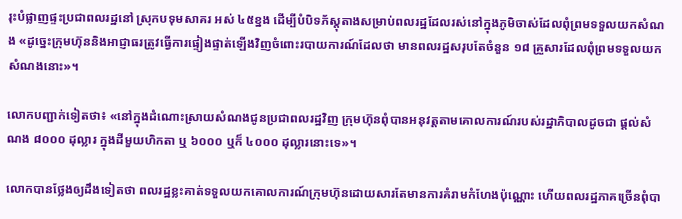រុះបំផ្លាញផ្ទះប្រជាពលរដ្ឋនៅ ស្រុកបទុមសាគរ អស់ ៤៥ខ្នង ដើម្បីបំបិទភ័ស្តុតាងសម្រាប់ពលរដ្ឋដែលរស់នៅក្នុងភូមិចាស់ដែលពុំព្រមទទួលយកសំណង «ដូច្នេះក្រុមហ៊ុននិងអាជ្ញាធរត្រូវធ្វើការផ្ទៀងផ្ទាត់ឡើងវិញចំពោះរបាយការណ៍ដែលថា មានពលរដ្ឋសរុបតែចំនួន ១៨ គ្រួសារដែលពុំព្រមទទួលយកសំណងនោះ»។

លោកបញ្ជាក់ទៀតថា៖ «នៅក្នុងដំណោះស្រាយសំណងជូនប្រជាពលរដ្ឋវិញ ក្រុមហ៊ុនពុំបានអនុវត្តតាមគោលការណ៍របស់រដ្ឋាភិបាលដូចជា ផ្តល់សំណង ៨០០០ ដុល្លារ ក្នុងដីមួយហិកតា ឬ ៦០០០ ឬក៏ ៤០០០ ដុល្លារនោះទេ»។

លោកបានថ្លែងឲ្យដឹងទៀតថា ពលរដ្ឋខ្លះគាត់ទទួលយកគោលការណ៍ក្រុមហ៊ុនដោយសារតែមានការគំរាមកំហែងប៉ុណ្ណោះ ហើយពលរដ្ឋភាគច្រើនពុំបា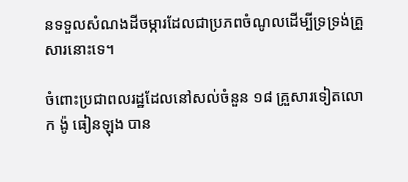នទទួលសំណងដីចម្ការដែលជាប្រភពចំណូលដើម្បីទ្រទ្រង់គ្រួសារនោះទេ។

ចំពោះប្រជាពលរដ្ឋដែលនៅសល់ចំនួន ១៨ គ្រួសារទៀតលោក ង៉ូ ធៀនឡុង បាន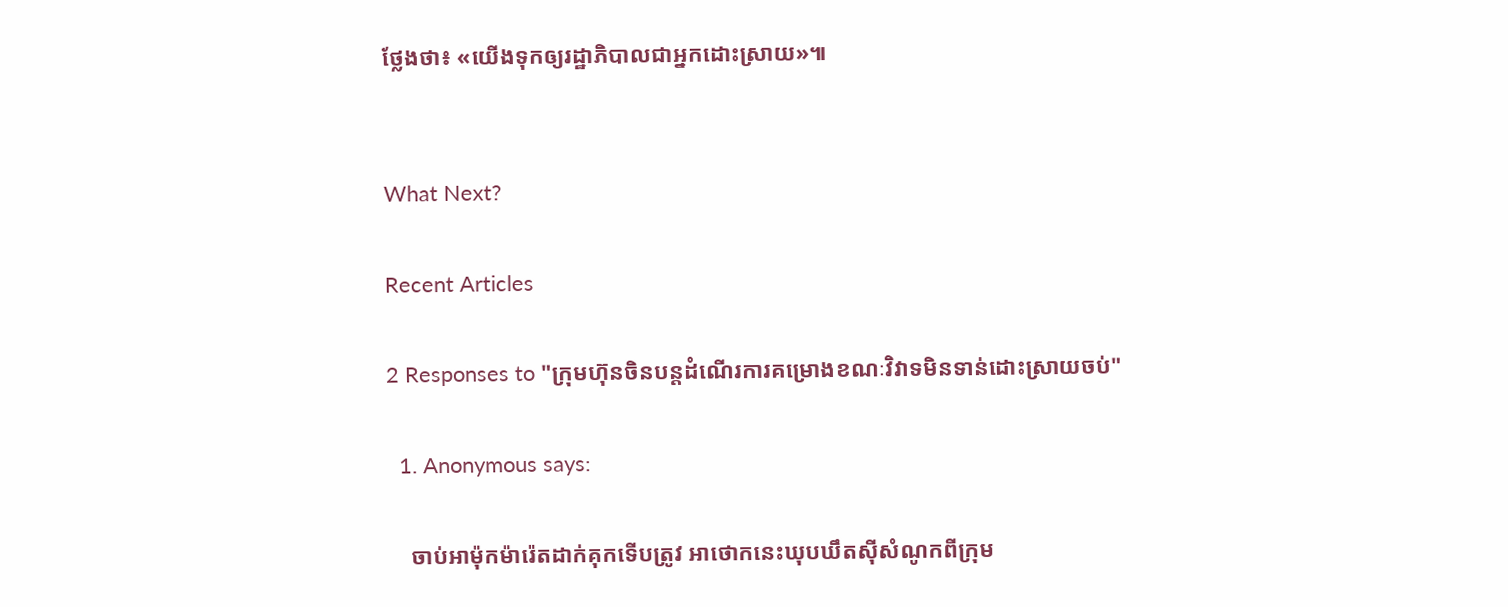ថ្លែងថា៖ «យើងទុកឲ្យរដ្ឋាភិបាលជាអ្នកដោះស្រាយ»៕


What Next?

Recent Articles

2 Responses to "ក្រុមហ៊ុនចិនបន្តដំណើរការគម្រោងខណៈវិវាទមិនទាន់ដោះស្រាយចប់"

  1. Anonymous says:

    ចាប់អាម៉ុកម៉ារ៉េតដាក់គុកទើបត្រូវ អាថោកនេះឃុបឃឹតស៊ីសំណូកពីក្រុម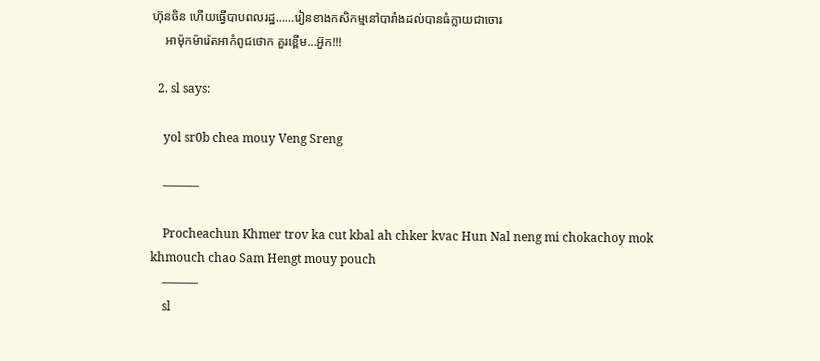ហ៊ុនចិន ហើយធ្វើបាបពលរដ្ឋ……រៀនខាងកសិកម្មនៅបារាំងដល់បានធំក្លាយជាចោរ
    អាម៉ុកម៉ារ៉េតអាកំពូជថោក គួរខ្ពើម…អ៊ួក!!!

  2. sl says:

    yol sr0b chea mouy Veng Sreng

    ———

    Procheachun Khmer trov ka cut kbal ah chker kvac Hun Nal neng mi chokachoy mok khmouch chao Sam Hengt mouy pouch
    ———
    sl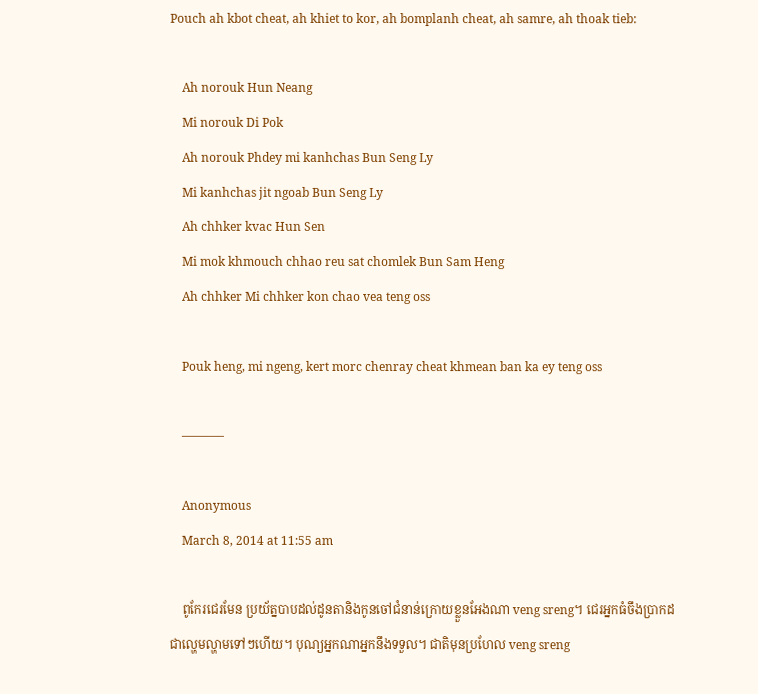Pouch ah kbot cheat, ah khiet to kor, ah bomplanh cheat, ah samre, ah thoak tieb:

    Ah norouk Hun Neang
    Mi norouk Di Pok
    Ah norouk Phdey mi kanhchas Bun Seng Ly
    Mi kanhchas jit ngoab Bun Seng Ly
    Ah chhker kvac Hun Sen
    Mi mok khmouch chhao reu sat chomlek Bun Sam Heng
    Ah chhker Mi chhker kon chao vea teng oss

    Pouk heng, mi ngeng, kert morc chenray cheat khmean ban ka ey teng oss

    ———–

    Anonymous
    March 8, 2014 at 11:55 am

    ពូកែរជេរមែន ប្រយ័ត្នបាបដល់ដូនតានិងកូនចៅជំនាន់ក្រោយខ្លួនអែងណា veng sreng។ ជេរអ្នកធំចឹងប្រាកដជាល្ហេមល្ហាមទៅៗហើយ។ បុណ្យអ្នកណាអ្នកនឹងទទួល។ ជាតិមុនប្រហែល veng sreng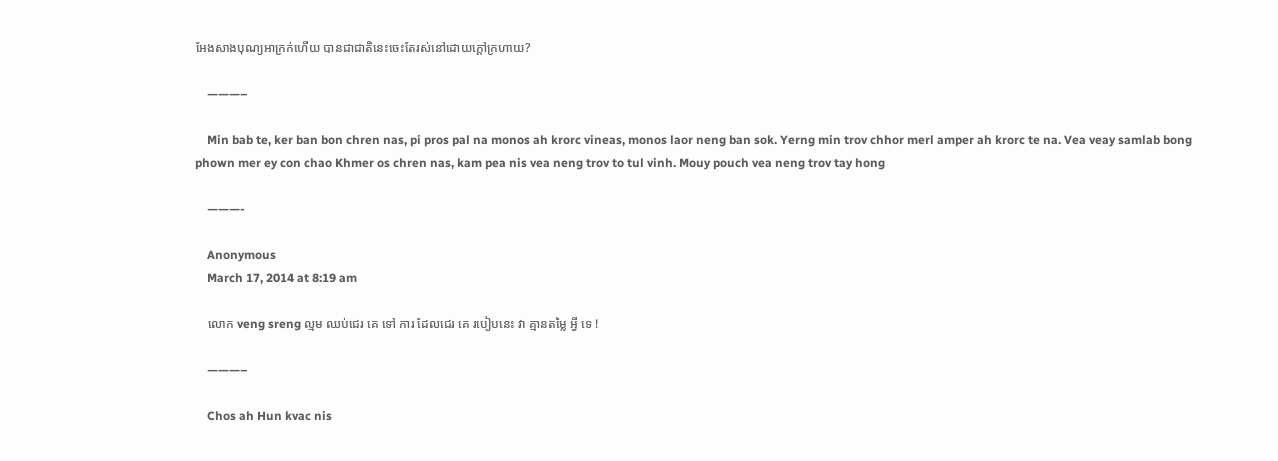អែងសាងបុណ្យអាក្រក់ហើយ បានជាជាតិនេះចេះតែរស់នៅដោយក្ដៅក្រហាយ?

    ———–

    Min bab te, ker ban bon chren nas, pi pros pal na monos ah krorc vineas, monos laor neng ban sok. Yerng min trov chhor merl amper ah krorc te na. Vea veay samlab bong phown mer ey con chao Khmer os chren nas, kam pea nis vea neng trov to tul vinh. Mouy pouch vea neng trov tay hong

    ———-

    Anonymous
    March 17, 2014 at 8:19 am

    លោក veng sreng ល្មម ឈប់ជេរ គេ ទៅ ការ ដែលជេរ គេ របៀបនេះ វា គ្មានតម្លៃ អ្វី ទេ !

    ———–

    Chos ah Hun kvac nis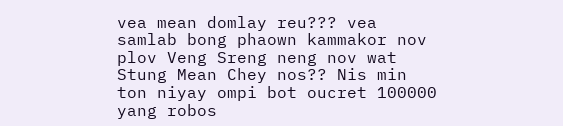vea mean domlay reu??? vea samlab bong phaown kammakor nov plov Veng Sreng neng nov wat Stung Mean Chey nos?? Nis min ton niyay ompi bot oucret 100000 yang robos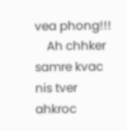vea phong!!!
    Ah chhker samre kvac nis tver ahkroc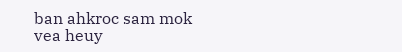ban ahkroc sam mok vea heuy